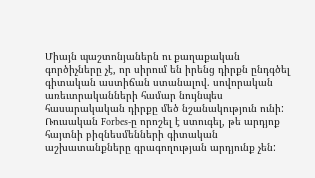Միայն պաշտոնյաներն ու քաղաքական գործիչները չէ, որ սիրում են իրենց դիրքն ընդգծել գիտական աստիճան ստանալով. սովորական առեւտրականների համար նույնպես հասարակական դիրքը մեծ նշանակություն ունի: Ռուսական Forbes-ը որոշել է ստուգել, թե արդյոք հայտնի բիզնեսմենների գիտական աշխատանքները գրագողության արդյունք չեն: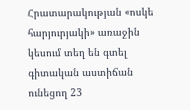Հրատարակության «ոսկե հարյուրյակի» առաջին կեսում տեղ են գտել գիտական աստիճան ունեցող 23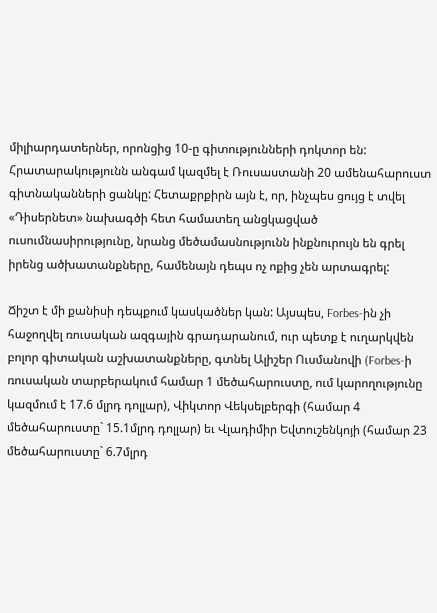միլիարդատերներ, որոնցից 10-ը գիտությունների դոկտոր են: Հրատարակությունն անգամ կազմել է Ռուսաստանի 20 ամենահարուստ գիտնականների ցանկը: Հետաքրքիրն այն է, որ, ինչպես ցույց է տվել «Դիսերնետ» նախագծի հետ համատեղ անցկացված ուսումնասիրությունը, նրանց մեծամասնությունն ինքնուրույն են գրել իրենց ածխատանքները, համենայն դեպս ոչ ոքից չեն արտագրել:

Ճիշտ է մի քանիսի դեպքում կասկածներ կան: Այսպես, Forbes-ին չի հաջողվել ռուսական ազգային գրադարանում, ուր պետք է ուղարկվեն բոլոր գիտական աշխատանքները, գտնել Ալիշեր Ուսմանովի (Forbes-ի ռուսական տարբերակում համար 1 մեծահարուստը, ում կարողությունը կազմում է 17.6 մլրդ դոլլար), Վիկտոր Վեկսելբերգի (համար 4 մեծահարուստը` 15.1մլրդ դոլլար) եւ Վլադիմիր Եվտուշենկոյի (համար 23 մեծահարուստը` 6.7մլրդ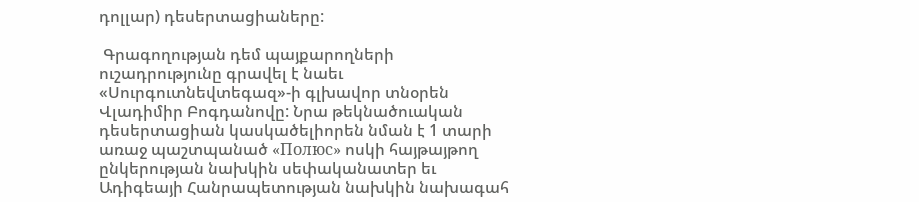դոլլար) դեսերտացիաները:

 Գրագողության դեմ պայքարողների ուշադրությունը գրավել է նաեւ «Սուրգուտնեվտեգազ»-ի գլխավոր տնօրեն Վլադիմիր Բոգդանովը: Նրա թեկնածուական դեսերտացիան կասկածելիորեն նման է 1 տարի առաջ պաշտպանած «Полюс» ոսկի հայթայթող ընկերության նախկին սեփականատեր եւ Ադիգեայի Հանրապետության նախկին նախագահ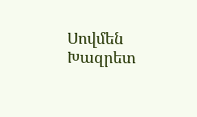Սովմեն Խազրետ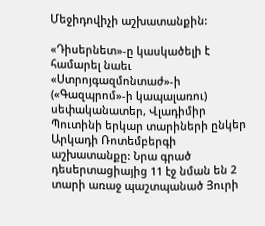Մեջիդովիչի աշխատանքին:

«Դիսերնետ»-ը կասկածելի է համարել նաեւ «Ստրոյգազմոնտաժ»-ի («Գազպրոմ»-ի կապալառու) սեփականատեր, Վլադիմիր Պուտինի երկար տարիների ընկեր Արկադի Ռոտեմբերգի աշխատանքը: Նրա գրած դեսերտացիայից 11 էջ նման են 2 տարի առաջ պաշտպանած Յուրի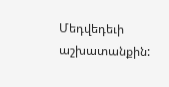Մեդվեդեւի աշխատանքին: